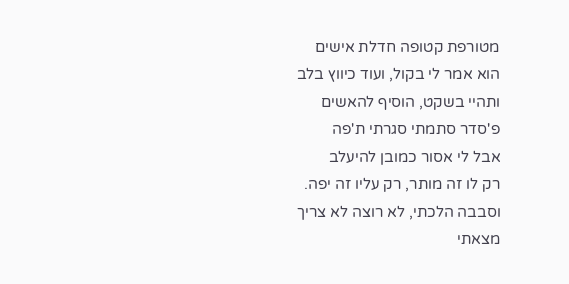מטורפת קטופה חדלת אישים
הוא אמר לי בקול, ועוד כיווץ בלב
ותהיי בשקט, הוסיף להאשים
פ'סדר סתמתי סגרתי ת'פה
אבל לי אסור כמובן להיעלב
רק לו זה מותר, רק עליו זה יפה.
וסבבה הלכתי, לא רוצה לא צריך
מצאתי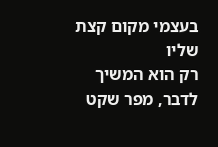בעצמי מקום קצת שליו
רק הוא המשיך לדבר, מפר שקט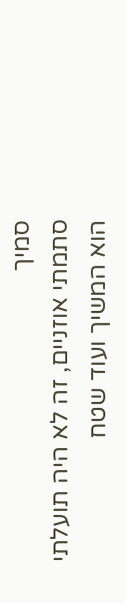סמיך
סתמתי אוזניים, זה לא היה תועלתי
הוא המשיך ועוד שטח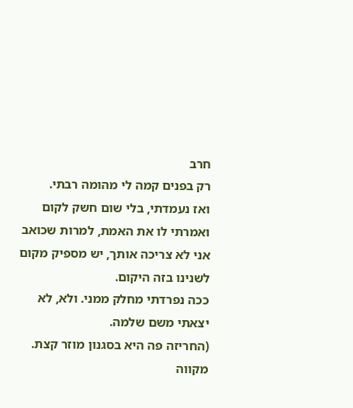חרב
רק בפנים קמה לי מהומה רבתי.
ואז נעמדתי, בלי שום חשק לקום
ואמרתי לו את האמת, למרות שכואב
אני לא צריכה אותך, יש מספיק מקום לשנינו בזה היקום.
ככה נפרדתי מחלק ממני. ולא, לא יצאתי משם שלמה.
(החריזה פה היא בסגנון מוזר קצת. מקווה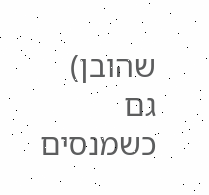שהובן)
גם כשמנסים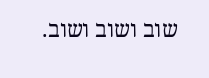שוב ושוב ושוב.